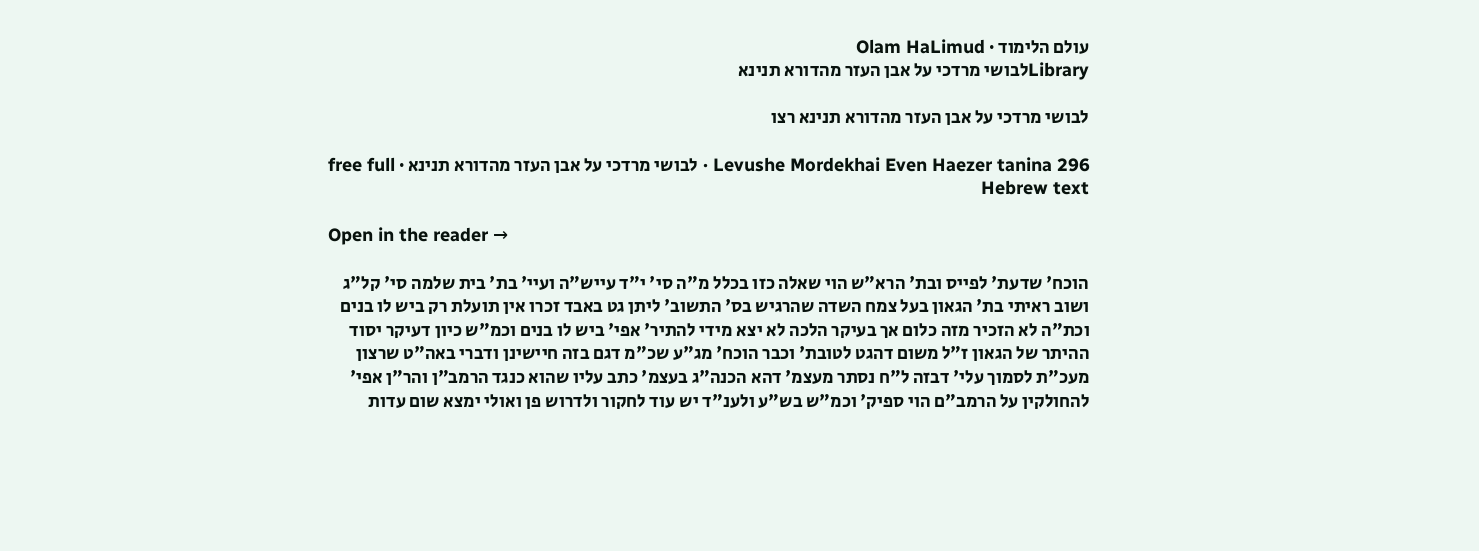עולם הלימוד · Olam HaLimud
Libraryלבושי מרדכי על אבן העזר מהדורא תנינא

לבושי מרדכי על אבן העזר מהדורא תנינא רצו

Levushe Mordekhai Even Haezer tanina 296 · לבושי מרדכי על אבן העזר מהדורא תנינא · free full Hebrew text

Open in the reader →

הוכח' שדעת' לפייס ובת' הרא"ש הוי שאלה כזו בכלל מ"ה סי' י"ד עייש"ה ועיי' בת' בית שלמה סי' קל"ג ושוב ראיתי בת' הגאון בעל צמח השדה שהרגיש בס' התשוב' ליתן גט באבד זכרו אין תועלת רק ביש לו בנים וכת"ה לא הזכיר מזה כלום אך בעיקר הלכה לא יצא מידי להתיר' אפי' ביש לו בנים וכמ"ש כיון דעיקר יסוד ההיתר של הגאון ז"ל משום דהגט לטובת' וכבר הוכח' מג"ע שכ"מ דגם בזה חיישינן ודברי באה"ט שרצון מעכ"ת לסמוך עלי' דבזה ל"ח נסתר מעצמ' דהא הכנה"ג בעצמ' כתב עליו שהוא כנגד הרמב"ן והר"ן אפי' להחולקין על הרמב"ם הוי ספיק' וכמ"ש בש"ע ולענ"ד יש עוד לחקור ולדרוש פן ואולי ימצא שום עדות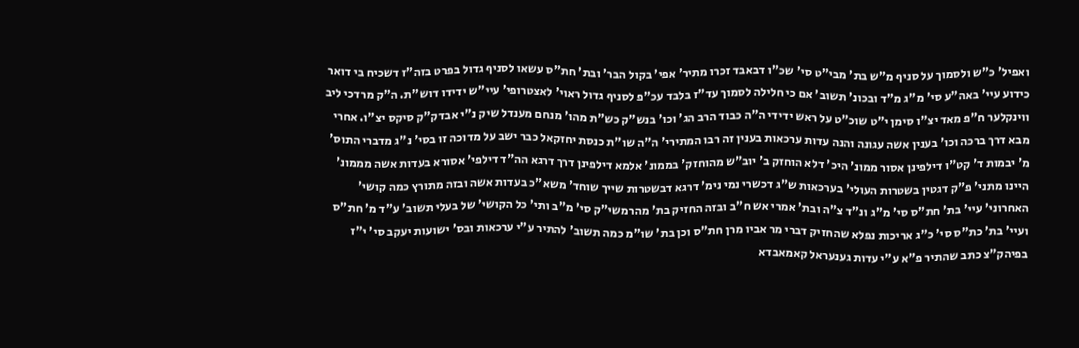ואפיל' כ"ש ולסמוך על סניף מ"ש בת' מבי"ט סי' שכ"ו דבאבד זכרו מתיר' אפי' בקול הבר' ובת' חת"ס עשאו לסניף גדול בפרט בזה"ז דשכיח בי דואר כידוע עיי' באה"ע סי' מ"ג מ"ד ובכונ' תשוב' אם כי חלילה לסמוך עד"ז בלבד עכ"פ לסניף גדול ראוי' לאצטרופי' עיי"ש ידידו דוש"ת. ה"ק מרדכי ליב ווינקלער ח"פ מאד יצ"ו סימן י"ט שוכ"ט על ראש ידידי ה"ה כבוד הרב הג' וכו' בנש"ק כש"ת מהו' מנחם מענדל שיק נ"י אבדק"ק סיקס יצ"ו. אחרי מבא דרך ברכה וכו' בענין אשה עגונה והנה עדות ערכאות בענין זה רבו המתירי' ה"ה שו"ת כנסת יחזקאל כבר ישב על מדוכה זו בסי' נ"ג מדברי התוס' מ' יבמות ד' קט"ו דילפינן אסור ממונ' היכ' דלא הוחזק ב' יוב"ש מהוחזק' בממונ' אלמא דילפינן דרך דרגא הה"ד דילפי' אסורא בעדות אשה מממונ' היינו מתני' פ"ק דגטין בשטרות העולי' בערכאות ש"ג דכשרי נמי נימ' דרגא דבשטרות שייך שוחד' משא"כ בעדות אשה ובזה מתורץ כמה קושי' האחרוני' עיי' בת' חת"ס סי' מ"ג ונ"ד צ"ה ובת' אמרי אש ח"ב ובזה החזיק בת' מהרמשי"ק סי' מ"ב ותי' כל הקושי' של בעלי תשוב' ע"ד מ' חת"ס ועיי' בת' כת"ס סי' כ"ג אריכות נפלא שהחזיק דברי מר אביו מרן חת"ס וכן בת' שו"מ כמה תשוב' להתיר ע"י ערכאות ובס' ישועות יעקב סי' י"ז בפיהק"צ כתב שהתיר פ"א ע"י עדות גענעראל קאמאבדא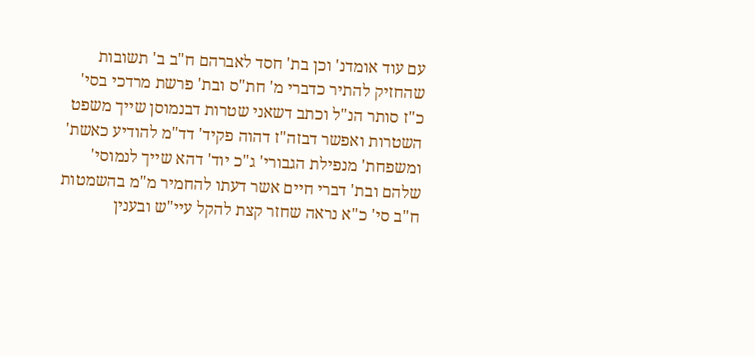עם עוד אומדנ' וכן בת' חסד לאברהם ח"ב ב' תשובות שהחזיק להתיר כדברי מ' חת"ס ובת' פרשת מרדכי בסי' כ"ז סותר הנ"ל וכתב דשאני שטרות דבנמוסן שייך משפט השטרות ואפשר דבזה"ז דהוה פקיד' דד"מ להודיע כאשת' ומשפחת' מנפילת הגבורי' ג"כ יוד' דהא שייך לנמוסי' שלהם ובת' דברי חיים אשר דעתו להחמיר מ"מ בהשמטות ח"ב סי' כ"א נראה שחזר קצת להקל עיי"ש ובענין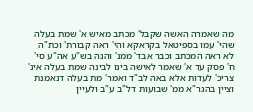מה שאמרה האשה שקבל' מכתב מאיש א' שמת בעלה שהי' עמו בספיטאל בקראקא והי' ראה קבורת' וכת"ה לא ראה המכתב וכבר אבד' ממנ' והנה בש"ע אה"ע סי' ח' פסק עד א' שאמר לאישה בינו לבינה שמת בעלה אינ' צריכ' לעדות אלא באה לב"ד ואמר' מת בעלה דנאמנת וציין בהגר"א ממ' שבועות דל"ב ע"ב ולעיין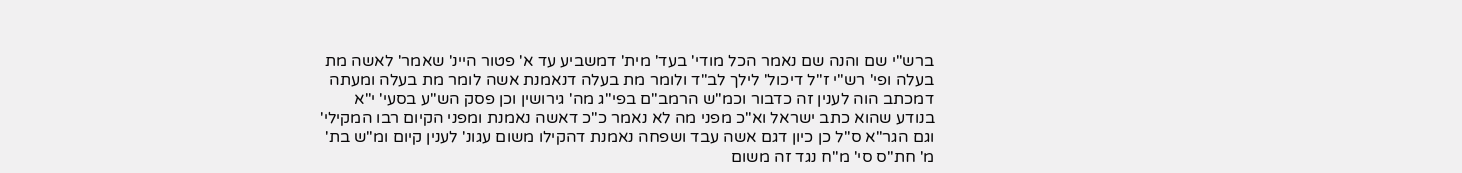ברש"י שם והנה שם נאמר הכל מודי' בעד' מית' דמשביע עד א' פטור היינ' שאמר' לאשה מת בעלה ופי' רש"י ז"ל דיכול' לילך לב"ד ולומר מת בעלה דנאמנת אשה לומר מת בעלה ומעתה דמכתב הוה לענין זה כדבור וכמ"ש הרמב"ם בפי"ג מה' גירושין וכן פסק הש"ע בסעי' י"א בנודע שהוא כתב ישראל וא"כ מפני מה לא נאמר כ"כ דאשה נאמנת ומפני הקיום רבו המקילי' וגם הגר"א ס"ל כן כיון דגם אשה עבד ושפחה נאמנת דהקילו משום עגונ' לענין קיום ומ"ש בת' מ' חת"ס סי' מ"ח נגד זה משום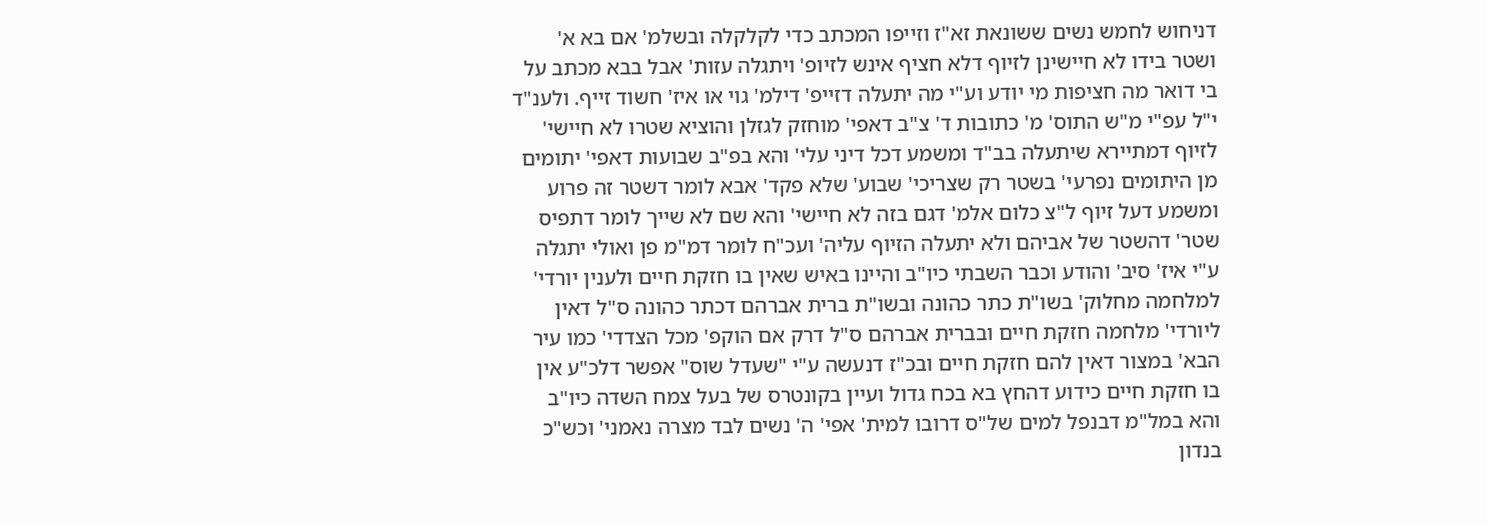דניחוש לחמש נשים ששונאת זא"ז וזייפו המכתב כדי לקלקלה ובשלמ' אם בא א' ושטר בידו לא חיישינן לזיוף דלא חציף אינש לזיופ' ויתגלה עזות' אבל בבא מכתב על בי דואר מה חציפות מי יודע וע"י מה יתעלה דזייפ' דילמ' גוי או איז' חשוד זייף. ולענ"ד י"ל עפ"י מ"ש התוס' מ' כתובות ד' צ"ב דאפי' מוחזק לגזלן והוציא שטרו לא חיישי' לזיוף דמתיירא שיתעלה בב"ד ומשמע דכל דיני עלי' והא בפ"ב שבועות דאפי' יתומים מן היתומים נפרעי' בשטר רק שצריכי' שבוע' שלא פקד' אבא לומר דשטר זה פרוע ומשמע דעל זיוף ל"צ כלום אלמ' דגם בזה לא חיישי' והא שם לא שייך לומר דתפיס שטר' דהשטר של אביהם ולא יתעלה הזיוף עליה' ועכ"ח לומר דמ"מ פן ואולי יתגלה ע"י איז' סיב' והודע וכבר השבתי כיו"ב והיינו באיש שאין בו חזקת חיים ולענין יורדי' למלחמה מחלוק' בשו"ת כתר כהונה ובשו"ת ברית אברהם דכתר כהונה ס"ל דאין ליורדי' מלחמה חזקת חיים ובברית אברהם ס"ל דרק אם הוקפ' מכל הצדדי' כמו עיר הבא' במצור דאין להם חזקת חיים ובכ"ז דנעשה ע"י "שעדל שוס" אפשר דלכ"ע אין בו חזקת חיים כידוע דהחץ בא בכח גדול ועיין בקונטרס של בעל צמח השדה כיו"ב והא במל"מ דבנפל למים של"ס דרובו למית' אפי' ה' נשים לבד מצרה נאמני' וכש"כ בנדון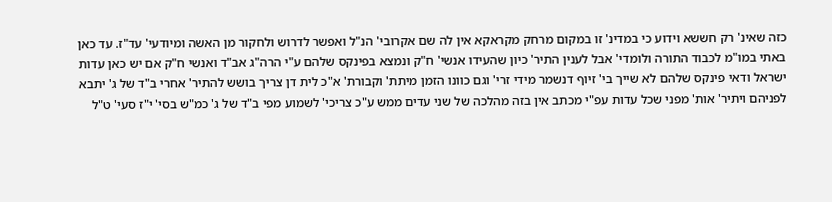כזה שאינ' רק חששא וידוע כי במדינ' זו במקום מרחק מקראקא אין לה שם אקרובי' הנ"ל ואפשר לדרוש ולחקור מן האשה ומיודעי' עד"ז. עד כאן באתי במו"מ לכבוד התורה ולומדי' אבל לענין התיר' כיון שהעידו אנשי' ח"ק ונמצא בפינקס שלהם ע"י הרה"ג אב"ד ואנשי ח"ק אם יש כאן עדות ישראל ודאי פינקס שלהם לא שייך בי' זיוף דנשמר מידי זרי' וגם כוונו הזמן מיתת' וקבורת' א"כ לית דן צריך בושש להתיר' אחרי ב"ד של ג' יתבא לפניהם ויתיר' אות' מפני שכל עדות עפ"י מכתב אין בזה מהלכה של שני עדים ממש ע"כ צריכי' לשמוע מפי ב"ד של ג' כמ"ש בסי' י"ז סעי' ט"ל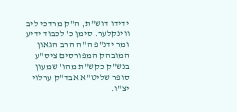ידידו דוש"ת, ה"ק מרדכי ליב ווינקלער. סימן כ' לכבוד ידיע ומר ידנ"פ ה"ה הרב הגאון המובהק המפורסים ציס"ע בנש"ק כקש"ת מהו' שמעון סופר שליט"א אבד"ק ערלוי יצ"ו.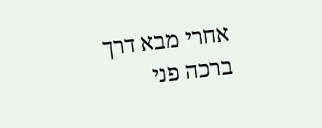אחרי מבא דרך ברכה פני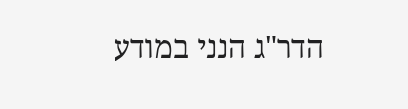הדר"ג הנני במודע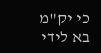כי יק"מ בא לידי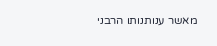מאשר ענותנותו הרבני